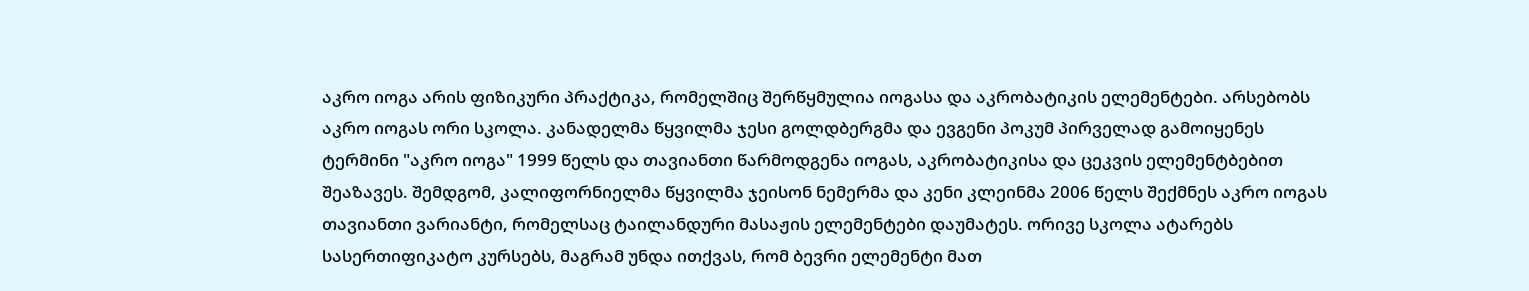აკრო იოგა არის ფიზიკური პრაქტიკა, რომელშიც შერწყმულია იოგასა და აკრობატიკის ელემენტები. არსებობს აკრო იოგას ორი სკოლა. კანადელმა წყვილმა ჯესი გოლდბერგმა და ევგენი პოკუმ პირველად გამოიყენეს ტერმინი "აკრო იოგა" 1999 წელს და თავიანთი წარმოდგენა იოგას, აკრობატიკისა და ცეკვის ელემენტბებით შეაზავეს. შემდგომ, კალიფორნიელმა წყვილმა ჯეისონ ნემერმა და კენი კლეინმა 2006 წელს შექმნეს აკრო იოგას თავიანთი ვარიანტი, რომელსაც ტაილანდური მასაჟის ელემენტები დაუმატეს. ორივე სკოლა ატარებს სასერთიფიკატო კურსებს, მაგრამ უნდა ითქვას, რომ ბევრი ელემენტი მათ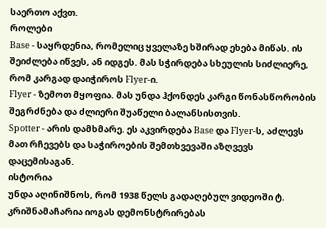საერთო აქვთ.
როლები
Base - საყრდენია, რომელიც ყველაზე ხშირად ეხება მიწას. ის შეიძლება იწვეს, ან იდგეს. მას სჭირდება სხეულის სიძლიერე, რომ კარგად დაიჭიროს Flyer-ი.
Flyer - ზემოთ მყოფია. მას უნდა ჰქონდეს კარგი წონასწორობის შეგრძნება და ძლიერი შუაწელი ბალანსისთვის.
Spotter - არის დამხმარე. ეს აკვირდება Base და Flyer-ს, აძლევს მათ რჩევებს და საჭიროების შემთხვევაში აზღვევს დაცემისაგან.
ისტორია
უნდა აღინიშნოს, რომ 1938 წელს გადაღებულ ვიდეოში ტ. კრიშნამაჩარია იოგას დემონსტრირებას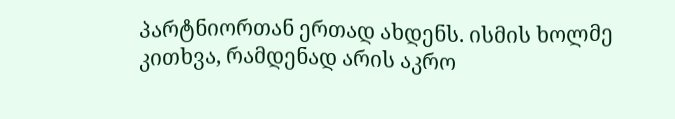პარტნიორთან ერთად ახდენს. ისმის ხოლმე კითხვა, რამდენად არის აკრო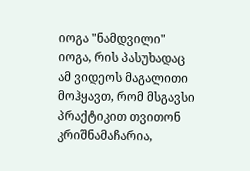იოგა "ნამდვილი" იოგა, რის პასუხადაც ამ ვიდეოს მაგალითი მოჰყავთ, რომ მსგავსი პრაქტიკით თვითონ კრიშნამაჩარია,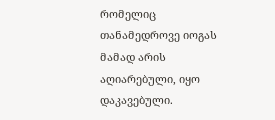რომელიც თანამედროვე იოგას მამად არის აღიარებული, იყო დაკავებული.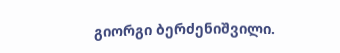გიორგი ბერძენიშვილი.